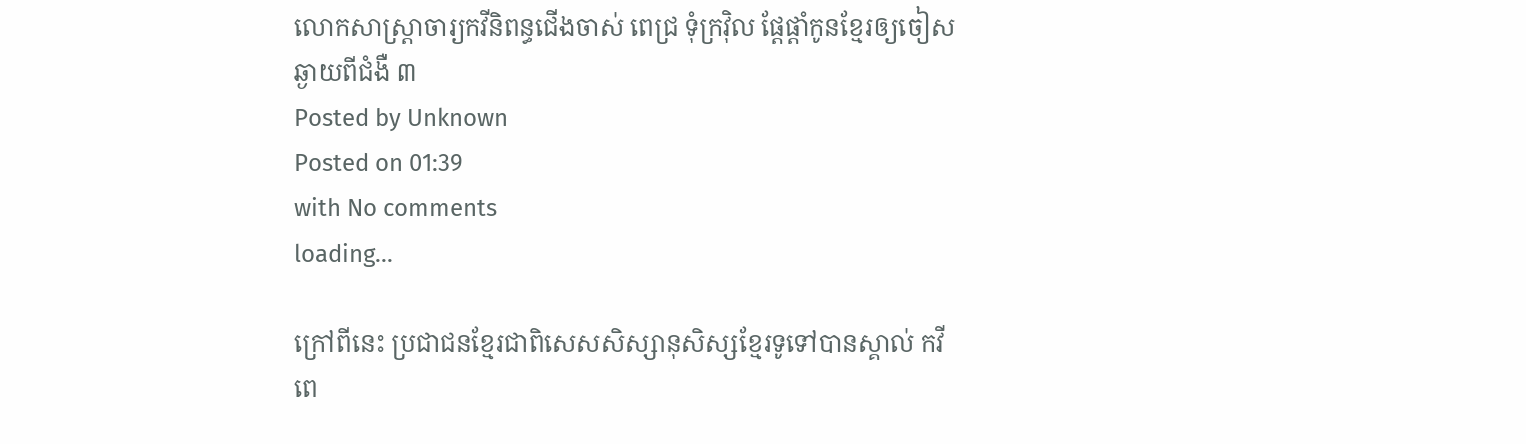លោកសាស្ដ្រាចារ្យកវីនិពន្ធជើងចាស់ ពេជ្រ ទុំក្រវ៉ិល ផ្ដែផ្ដាំកូនខ្មែរឲ្យចៀសឆ្ងាយពីជំងឺ ៣
Posted by Unknown
Posted on 01:39
with No comments
loading...

ក្រៅពីនេះ ប្រជាជនខ្មែរជាពិសេសសិស្សានុសិស្សខ្មែរទូទៅបានស្គាល់ កវី ពេ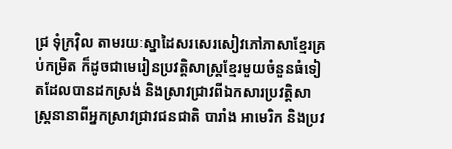ជ្រ ទុំក្រវ៉ិល តាមរយៈស្នាដៃសរសេរសៀវភៅភាសាខ្មែរគ្រប់កម្រិត ក៏ដូចជាមេរៀនប្រវត្តិសាស្រ្តខ្មែរមួយចំនួនធំទៀតដែលបានដកស្រង់ និងស្រាវជ្រាវពីឯកសារប្រវត្តិសាស្រ្តនានាពីអ្នកស្រាវជ្រាវជនជាតិ បារាំង អាមេរិក និងប្រវ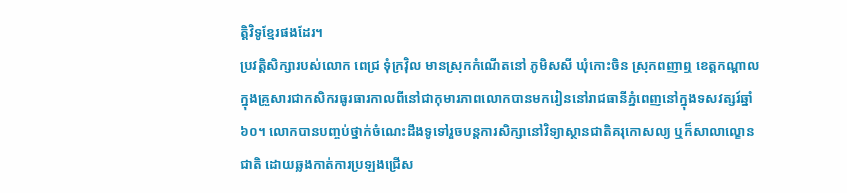ត្តិវិទូខ្មែរផងដែរ។
ប្រវត្តិសិក្សារបស់លោក ពេជ្រ ទុំក្រវ៉ិល មានស្រុកកំណើតនៅ ភូមិសសី ឃុំកោះចិន ស្រុកពញាឮ ខេត្តកណ្តាល ក្នុងគ្រួសារជាកសិករធូរធារកាលពីនៅជាកុមារភាពលោកបានមករៀននៅរាជធានីភ្នំពេញនៅក្នុងទសវត្សរ៍ឆ្នាំ ៦០។ លោកបានបញ្ចប់ថ្នាក់ចំណេះដឹងទូទៅរួចបន្តការសិក្សានៅវិទ្យាស្ថានជាតិគរុកោសល្យ ឬក៏សាលាល្ខោនជាតិ ដោយឆ្លងកាត់ការប្រឡងជ្រើស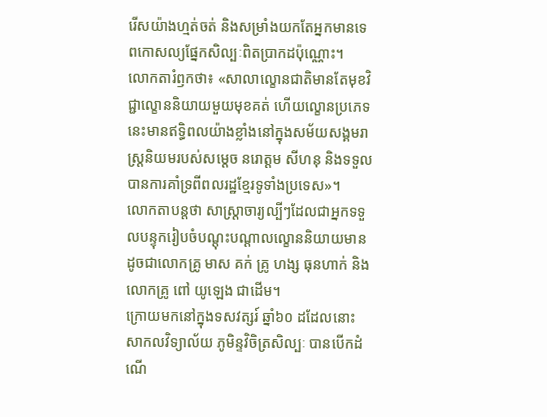រើសយ៉ាងហ្មត់ចត់ និងសម្រាំងយកតែអ្នកមានទេពកោសល្យផ្នែកសិល្បៈពិតប្រាកដប៉ុណ្ណោះ។
លោកតារំឭកថា៖ «សាលាល្ខោនជាតិមានតែមុខវិជ្ជាល្ខោននិយាយមួយមុខគត់ ហើយល្ខោនប្រភេទនេះមានឥទ្ធិពលយ៉ាងខ្លាំងនៅក្នុងសម័យសង្គមរាស្រ្តនិយមរបស់សម្តេច នរោត្តម សីហនុ និងទទួលបានការគាំទ្រពីពលរដ្ឋខ្មែរទូទាំងប្រទេស»។
លោកតាបន្តថា សាស្ដ្រាចារ្យល្បីៗដែលជាអ្នកទទួលបន្ទុករៀបចំបណ្តុះបណ្តាលល្ខោននិយាយមានដូចជាលោកគ្រូ មាស គក់ គ្រូ ហង្ស ធុនហាក់ និងលោកគ្រូ ពៅ យូឡេង ជាដើម។
ក្រោយមកនៅក្នុងទសវត្សរ៍ ឆ្នាំ៦០ ដដែលនោះសាកលវិទ្យាល័យ ភូមិន្ទវិចិត្រសិល្បៈ បានបើកដំណើ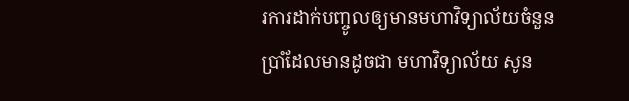រការដាក់បញ្ចូលឲ្យមានមហាវិទ្យាល័យចំនួនប្រាំដែលមានដូចជា មហាវិទ្យាល័យ សូន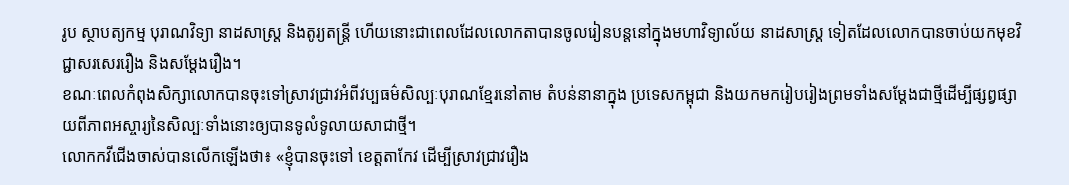រូប ស្ថាបត្យកម្ម បុរាណវិទ្យា នាដសាស្ត្រ និងតូរ្យតន្ត្រី ហើយនោះជាពេលដែលលោកតាបានចូលរៀនបន្តនៅក្នុងមហាវិទ្យាល័យ នាដសាស្ត្រ ទៀតដែលលោកបានចាប់យកមុខវិជ្ជាសរសេររឿង និងសម្តែងរឿង។
ខណៈពេលកំពុងសិក្សាលោកបានចុះទៅស្រាវជ្រាវអំពីវប្បធម៌សិល្បៈបុរាណខ្មែរនៅតាម តំបន់នានាក្នុង ប្រទេសកម្ពុជា និងយកមករៀបរៀងព្រមទាំងសម្តែងជាថ្មីដើម្បីផ្សព្វផ្សាយពីភាពអស្ចារ្យនៃសិល្បៈទាំងនោះឲ្យបានទូលំទូលាយសាជាថ្មី។
លោកកវីជើងចាស់បានលើកឡើងថា៖ «ខ្ញុំបានចុះទៅ ខេត្តតាកែវ ដើម្បីស្រាវជ្រាវរឿង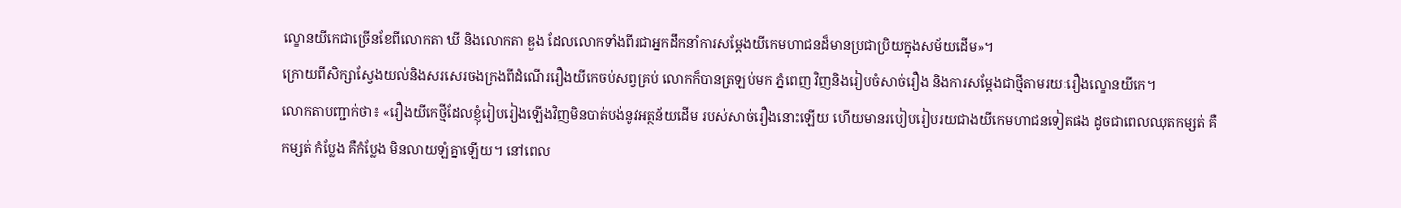ល្ខោនយីកេជាច្រើនខែពីលោកតា ឃី និងលោកតា ឌួង ដែលលោកទាំងពីរជាអ្នកដឹកនាំការសម្តែងយីកេមហាជនដ៏មានប្រជាប្រិយក្នុងសម័យដើម»។
ក្រោយពីសិក្សាស្វែងយល់និងសរសេរចងក្រងពីដំណើររឿងយីកេចប់សព្វគ្រប់ លោកក៏បានត្រឡប់មក ភ្នំពេញ វិញនិងរៀបចំសាច់រឿង និងការសម្តែងជាថ្មីតាមរយៈរឿងល្ខោនយីកេ។
លោកតាបញ្ជាក់ថា៖ «រឿងយីកេថ្មីដែលខ្ញុំរៀបរៀងឡើងវិញមិនបាត់បង់នូវអត្ថន័យដើម របស់សាច់រឿងនោះឡើយ ហើយមានរបៀបរៀបរយជាងយីកេមហាជនទៀតផង ដូចជាពេលឈុតកម្សត់ គឺកម្សត់ កំប្លែង គឺកំប្លែង មិនលាយឡំគ្នាឡើយ។ នៅពេល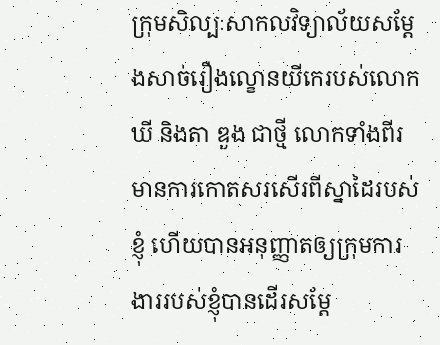ក្រុមសិល្បៈសាកលវិទ្យាល័យសម្តែងសាច់រឿងល្ខោនយីកេរបស់លោក ឃី និងតា ឌួង ជាថ្មី លោកទាំងពីរមានការកោតសរសើរពីស្នាដៃរបស់ខ្ញុំ ហើយបានអនុញ្ញាតឲ្យក្រុមការងាររបស់ខ្ញុំបានដើរសម្តែ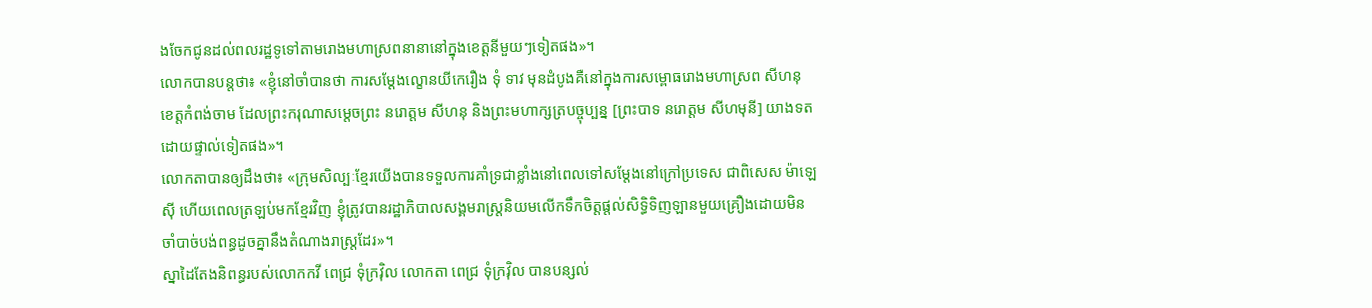ងចែកជូនដល់ពលរដ្ឋទូទៅតាមរោងមហាស្រពនានានៅក្នុងខេត្តនីមួយៗទៀតផង»។
លោកបានបន្ដថា៖ «ខ្ញុំនៅចាំបានថា ការសម្តែងល្ខោនយីកេរឿង ទុំ ទាវ មុនដំបូងគឺនៅក្នុងការសម្ពោធរោងមហាស្រព សីហនុ ខេត្តកំពង់ចាម ដែលព្រះករុណាសម្តេចព្រះ នរោត្តម សីហនុ និងព្រះមហាក្សត្របច្ចុប្បន្ន [ព្រះបាទ នរោត្តម សីហមុនី] យាងទតដោយផ្ទាល់ទៀតផង»។
លោកតាបានឲ្យដឹងថា៖ «ក្រុមសិល្បៈខ្មែរយើងបានទទួលការគាំទ្រជាខ្លាំងនៅពេលទៅសម្តែងនៅក្រៅប្រទេស ជាពិសេស ម៉ាឡេស៊ី ហើយពេលត្រឡប់មកខ្មែរវិញ ខ្ញុំត្រូវបានរដ្ឋាភិបាលសង្គមរាស្ត្រនិយមលើកទឹកចិត្តផ្តល់សិទ្ធិទិញឡានមួយគ្រឿងដោយមិនចាំបាច់បង់ពន្ធដូចគ្នានឹងតំណាងរាស្ត្រដែរ»។
ស្នាដៃតែងនិពន្ធរបស់លោកកវី ពេជ្រ ទុំក្រវ៉ិល លោកតា ពេជ្រ ទុំក្រវ៉ិល បានបន្សល់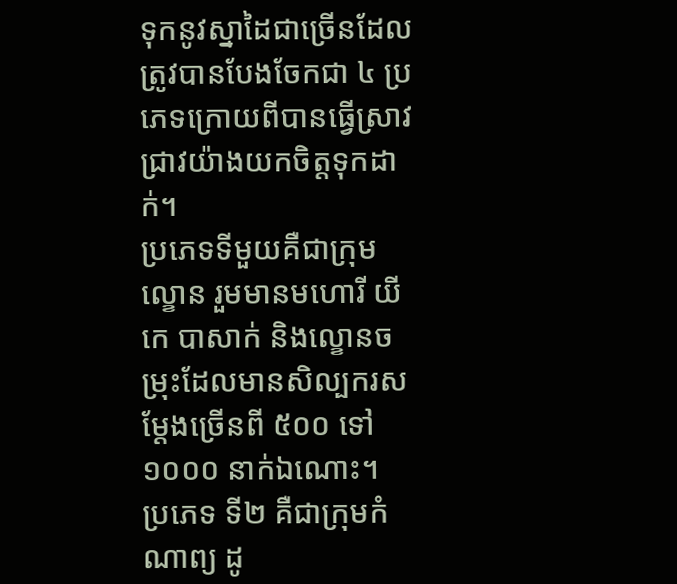ទុកនូវស្នាដៃជាច្រើនដែលត្រូវបានបែងចែកជា ៤ ប្រភេទក្រោយពីបានធ្វើស្រាវជ្រាវយ៉ាងយកចិត្តទុកដាក់។
ប្រភេទទីមួយគឺជាក្រុមល្ខោន រួមមានមហោរី យីកេ បាសាក់ និងល្ខោនចម្រុះដែលមានសិល្បករសម្តែងច្រើនពី ៥០០ ទៅ ១០០០ នាក់ឯណោះ។
ប្រភេទ ទី២ គឺជាក្រុមកំណាព្យ ដូ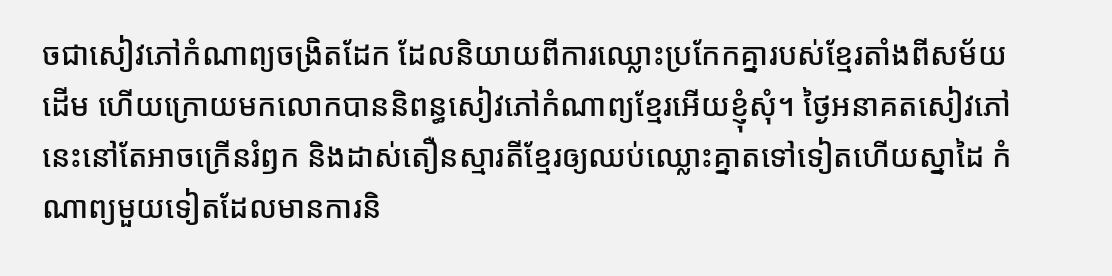ចជាសៀវភៅកំណាព្យចង្រិតដែក ដែលនិយាយពីការឈ្លោះប្រកែកគ្នារបស់ខ្មែរតាំងពីសម័យដើម ហើយក្រោយមកលោកបាននិពន្ធសៀវភៅកំណាព្យខ្មែរអើយខ្ញុំសុំ។ ថ្ងៃអនាគតសៀវភៅនេះនៅតែអាចក្រើនរំឭក និងដាស់តឿនស្មារតីខ្មែរឲ្យឈប់ឈ្លោះគ្នាតទៅទៀតហើយស្នាដៃ កំណាព្យមួយទៀតដែលមានការនិ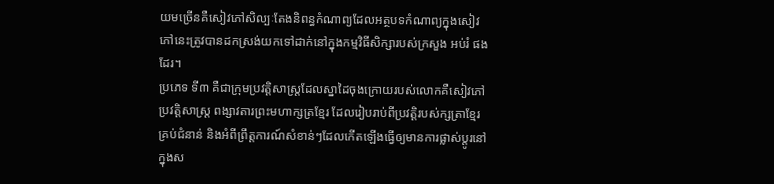យមច្រើនគឺសៀវភៅសិល្បៈតែងនិពន្ធកំណាព្យដែលអត្ថបទកំណាព្យក្នុងសៀវភៅនេះត្រូវបានដកស្រង់យកទៅដាក់នៅក្នុងកម្មវិធីសិក្សារបស់ក្រសួង អប់រំ ផងដែរ។
ប្រភេទ ទី៣ គឺជាក្រុមប្រវត្តិសាស្រ្តដែលស្នាដៃចុងក្រោយរបស់លោកគឺសៀវភៅប្រវត្តិសាស្ត្រ ពង្សាវតារព្រះមហាក្សត្រខ្មែរ ដែលរៀបរាប់ពីប្រវត្តិរបស់ក្សត្រាខ្មែរគ្រប់ជំនាន់ និងអំពីព្រឹត្តការណ៍សំខាន់ៗដែលកើតឡើងធ្វើឲ្យមានការផ្លាស់ប្តូរនៅក្នុងស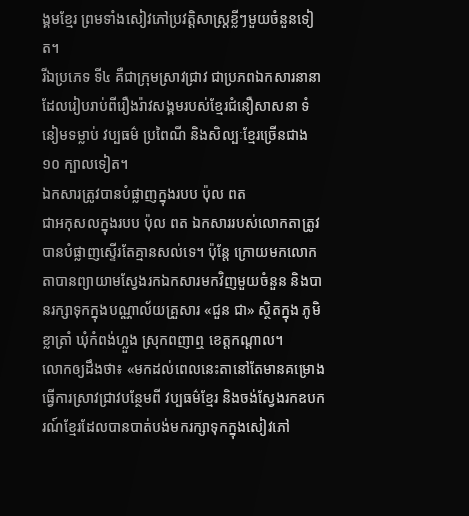ង្គមខ្មែរ ព្រមទាំងសៀវភៅប្រវត្តិសាស្ត្រខ្លីៗមួយចំនួនទៀត។
រីឯប្រភេទ ទី៤ គឺជាក្រុមស្រាវជ្រាវ ជាប្រភពឯកសារនានាដែលរៀបរាប់ពីរឿងរ៉ាវសង្គមរបស់ខ្មែរជំនឿសាសនា ទំនៀមទម្លាប់ វប្បធម៌ ប្រពៃណី និងសិល្បៈខ្មែរច្រើនជាង ១០ ក្បាលទៀត។
ឯកសារត្រូវបានបំផ្លាញក្នុងរបប ប៉ុល ពត
ជាអកុសលក្នុងរបប ប៉ុល ពត ឯកសាររបស់លោកតាត្រូវបានបំផ្លាញស្ទើរតែគ្មានសល់ទេ។ ប៉ុន្តែ ក្រោយមកលោកតាបានព្យាយាមស្វែងរកឯកសារមកវិញមួយចំនួន និងបានរក្សាទុកក្នុងបណ្ណាល័យគ្រួសារ «ជួន ជា» ស្ថិតក្នុង ភូមិខ្លាត្រាំ ឃុំកំពង់ហ្លួង ស្រុកពញាឮ ខេត្តកណ្តាល។
លោកឲ្យដឹងថា៖ «មកដល់ពេលនេះតានៅតែមានគម្រោងធ្វើការស្រាវជ្រាវបន្ថែមពី វប្បធម៌ខ្មែរ និងចង់ស្វែងរកឧបករណ៍ខ្មែរដែលបានបាត់បង់មករក្សាទុកក្នុងសៀវភៅ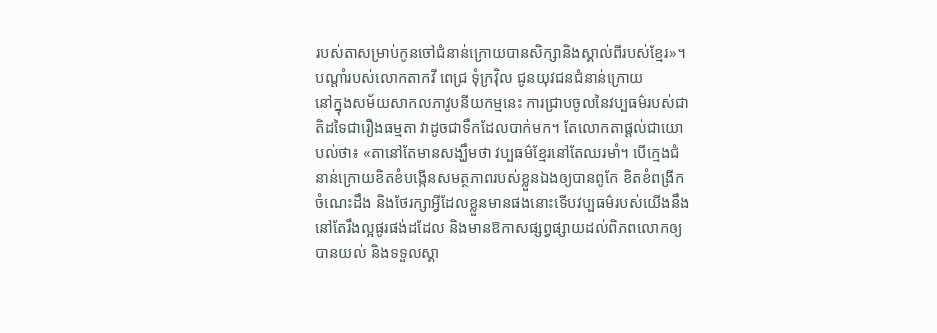របស់តាសម្រាប់កូនចៅជំនាន់ក្រោយបានសិក្សានិងស្គាល់ពីរបស់ខ្មែរ»។
បណ្តាំរបស់លោកតាកវី ពេជ្រ ទុំក្រវ៉ិល ជូនយុវជនជំនាន់ក្រោយ
នៅក្នុងសម័យសាកលភាវូបនីយកម្មនេះ ការជ្រាបចូលនៃវប្បធម៌របស់ជាតិដទៃជារឿងធម្មតា វាដូចជាទឹកដែលបាក់មក។ តែលោកតាផ្តល់ជាយោបល់ថា៖ «តានៅតែមានសង្ឃឹមថា វប្បធម៌ខ្មែរនៅតែឈរមាំ។ បើក្មេងជំនាន់ក្រោយខិតខំបង្កើនសមត្ថភាពរបស់ខ្លួនឯងឲ្យបានពូកែ ខិតខំពង្រីកចំណេះដឹង និងថែរក្សាអ្វីដែលខ្លួនមានផងនោះទើបវប្បធម៌របស់យើងនឹងនៅតែរឹងល្អផូរផង់ដដែល និងមានឱកាសផ្សព្វផ្សាយដល់ពិភពលោកឲ្យបានយល់ និងទទួលស្គា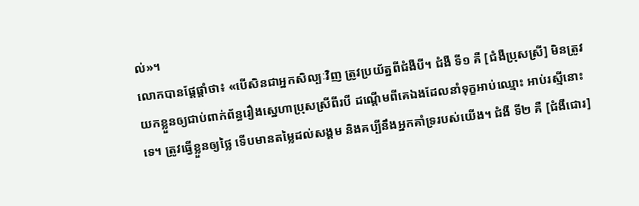ល់»។
លោកបានផ្ដែផ្ដាំថា៖ «បើសិនជាអ្នកសិល្បៈវិញ ត្រូវប្រយ័ត្នពីជំងឺបី។ ជំងឺ ទី១ គឺ [ជំងឺប្រុសស្រី] មិនត្រូវយកខ្លួនឲ្យជាប់ពាក់ព័ន្ធរឿងស្នេហាប្រុសស្រីពីរបី ដណ្ដើមពីគេឯងដែលនាំទុក្ខអាប់ឈ្មោះ អាប់រស្មីនោះទេ។ ត្រូវធ្វើខ្លួនឲ្យថ្លៃ ទើបមានតម្លៃដល់សង្គម និងគប្បីនឹងអ្នកគាំទ្ររបស់យើង។ ជំងឺ ទី២ គឺ [ជំងឺជោរ]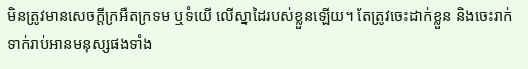មិនត្រូវមានសេចក្តីក្រអឺតក្រទម ឬទំយើ លើស្នាដៃរបស់ខ្លួនឡើយ។ តែត្រូវចេះដាក់ខ្លួន និងចេះរាក់ទាក់រាប់អានមនុស្សផងទាំង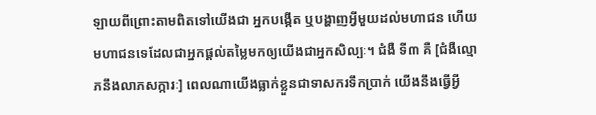ឡាយពីព្រោះតាមពិតទៅយើងជា អ្នកបង្កើត ឬបង្ហាញអ្វីមួយដល់មហាជន ហើយមហាជនទេដែលជាអ្នកផ្តល់តម្លៃមកឲ្យយើងជាអ្នកសិល្បៈ។ ជំងឺ ទី៣ គឺ [ជំងឺល្មោភនឹងលាភសក្ការៈ] ពេលណាយើងធ្លាក់ខ្លួនជាទាសករទឹកប្រាក់ យើងនឹងធ្វើអ្វី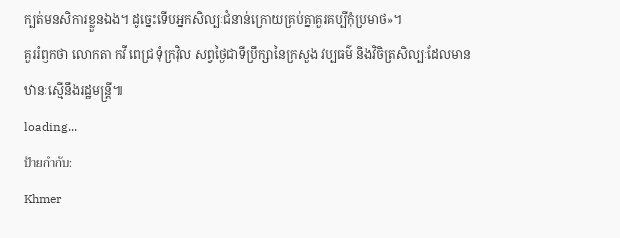ក្បត់មនសិការខ្លួនឯង។ ដូច្នេះទើបអ្នកសិល្បៈជំនាន់ក្រោយគ្រប់គ្នាគួរគប្បីកុំប្រមាថ»។
គួររំឭកថា លោកតា កវី ពេជ្រ ទុំក្រវ៉ិល សព្វថ្ងៃជាទីប្រឹក្សានៃក្រសួង វប្បធម៌ និងវិចិត្រសិល្បៈដែលមានឋានៈស្មើនឹងរដ្ឋមន្រ្តី៕
loading...
ป้ายกำกับ:
Khmer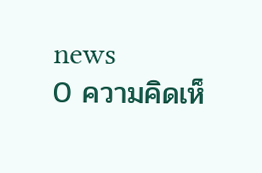news
0 ความคิดเห็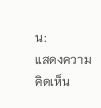น:
แสดงความคิดเห็น